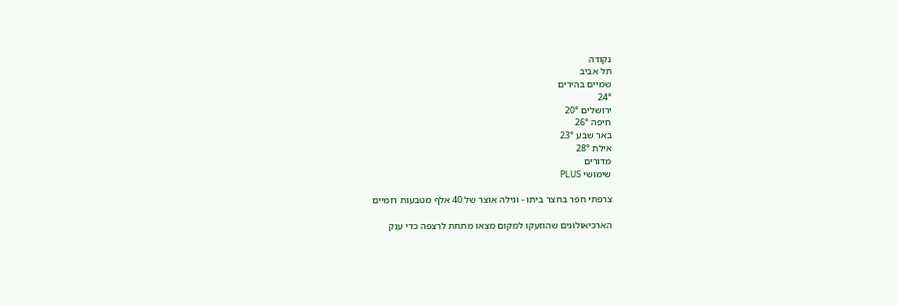נקודה
תל אביב
שמיים בהירים
24°
ירושלים 20°
חיפה 26°
באר שבע 23°
אילת 28°
מדורים
שימושי PLUS

צרפתי חפר בחצר ביתו - וגילה אוצר של 40 אלף מטבעות רומיים

הארכיאולוגים שהוזעקו למקום מצאו מתחת לרצפה כדי ענק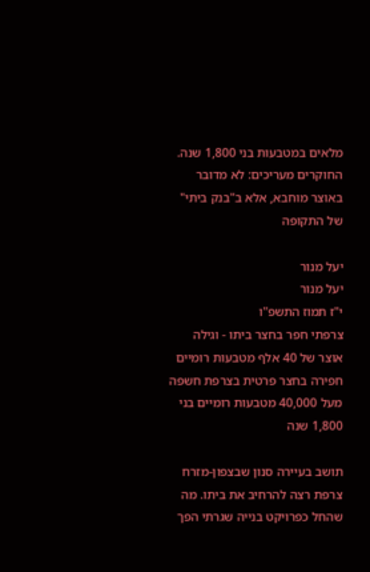מלאים במטבעות בני 1,800 שנה. החוקרים מעריכים: לא מדובר באוצר מוחבא, אלא ב"בנק ביתי" של התקופה

יעל מנור
יעל מנור
י"ז תמוז התשפ"ו
צרפתי חפר בחצר ביתו - וגילה אוצר של 40 אלף מטבעות רומיים
חפירה בחצר פרטית בצרפת חשפה מעל 40,000 מטבעות רומיים בני 1,800 שנה

תושב בעיירה סנון שבצפון-מזרח צרפת רצה להרחיב את ביתו. מה שהחל כפרויקט בנייה שגרתי הפך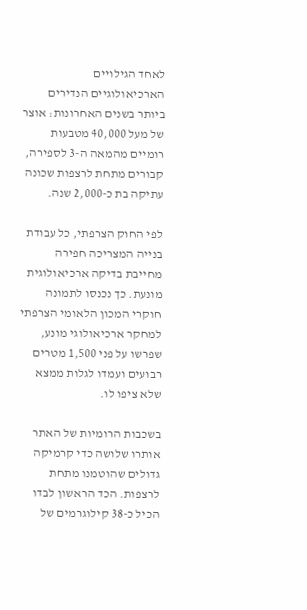לאחד הגילויים הארכיאולוגיים הנדירים ביותר בשנים האחרונות: אוצר של מעל 40,000 מטבעות רומיים מהמאה ה-3 לספירה, קבורים מתחת לרצפות שכונה עתיקה בת כ-2,000 שנה.

לפי החוק הצרפתי, כל עבודת בנייה המצריכה חפירה מחייבת בדיקה ארכיאולוגית מונעת. כך נכנסו לתמונה חוקרי המכון הלאומי הצרפתי למחקר ארכיאולוגי מונע, שפרשו על פני 1,500 מטרים רבועים ועמדו לגלות ממצא שלא ציפו לו.

בשכבות הרומיות של האתר אותרו שלושה כדי קרמיקה גדולים שהוטמנו מתחת לרצפות. הכד הראשון לבדו הכיל כ-38 קילוגרמים של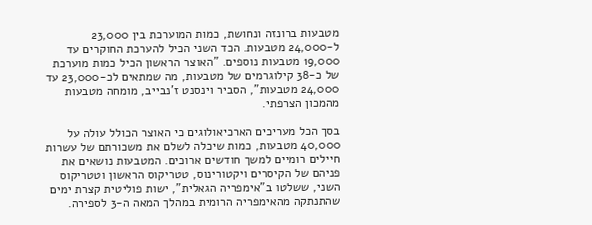מטבעות ברונזה ונחושת, כמות המוערכת בין 23,000 ל-24,000 מטבעות. הכד השני הכיל להערכת החוקרים עד 19,000 מטבעות נוספים. "האוצר הראשון הכיל כמות מוערכת של כ-38 קילוגרמים של מטבעות, מה שמתאים לכ-23,000 עד 24,000 מטבעות", הסביר וינסנט ז'נבייב, מומחה מטבעות מהמכון הצרפתי.

בסך הכל מעריכים הארכיאולוגים כי האוצר הכולל עולה על 40,000 מטבעות, כמות שיכלה לשלם את משכורתם של עשרות חיילים רומיים למשך חודשים ארוכים. המטבעות נושאים את פניהם של הקיסרים ויקטורינוס, טטריקוס הראשון וטטריקוס השני, ששלטו ב"אימפריה הגאלית", ישות פוליטית קצרת ימים שהתנתקה מהאימפריה הרומית במהלך המאה ה-3 לספירה.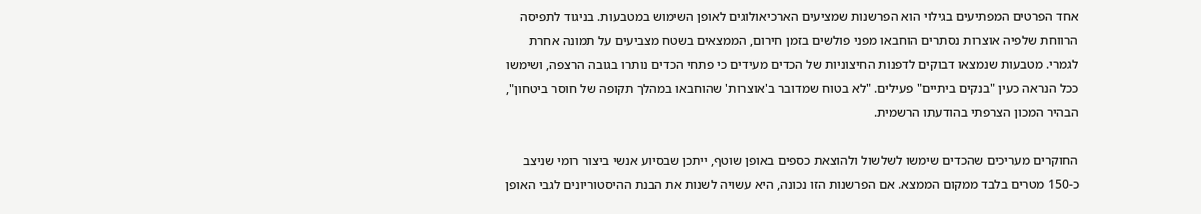אחד הפרטים המפתיעים בגילוי הוא הפרשנות שמציעים הארכיאולוגים לאופן השימוש במטבעות. בניגוד לתפיסה הרווחת שלפיה אוצרות נסתרים הוחבאו מפני פולשים בזמן חירום, הממצאים בשטח מצביעים על תמונה אחרת לגמרי. מטבעות שנמצאו דבוקים לדפנות החיצוניות של הכדים מעידים כי פתחי הכדים נותרו בגובה הרצפה, ושימשו ככל הנראה כעין "בנקים ביתיים" פעילים. "לא בטוח שמדובר ב'אוצרות' שהוחבאו במהלך תקופה של חוסר ביטחון", הבהיר המכון הצרפתי בהודעתו הרשמית.

החוקרים מעריכים שהכדים שימשו לשלשול ולהוצאת כספים באופן שוטף, ייתכן שבסיוע אנשי ביצור רומי שניצב כ-150 מטרים בלבד ממקום הממצא. אם הפרשנות הזו נכונה, היא עשויה לשנות את הבנת ההיסטוריונים לגבי האופן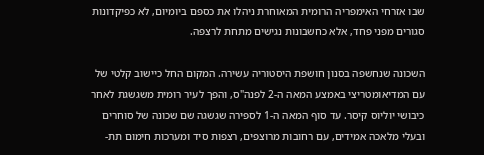שבו אזרחי האימפריה הרומית המאוחרת ניהלו את כספם ביומיום, לא כפיקדונות סגורים מפני פחד, אלא כחשבונות נגישים מתחת לרצפה.

השכונה שנחשפה בסנון חושפת היסטוריה עשירה. המקום החל כיישוב קלטי של עם המדיאומטריצי באמצע המאה ה-2 לפנה"ס, והפך לעיר רומית משגשגת לאחר כיבושי יוליוס קיסר. עד סוף המאה ה-1 לספירה שגשגה שם שכונה של סוחרים ובעלי מלאכה אמידים, עם רחובות מרוצפים, רצפות סיד ומערכות חימום תת-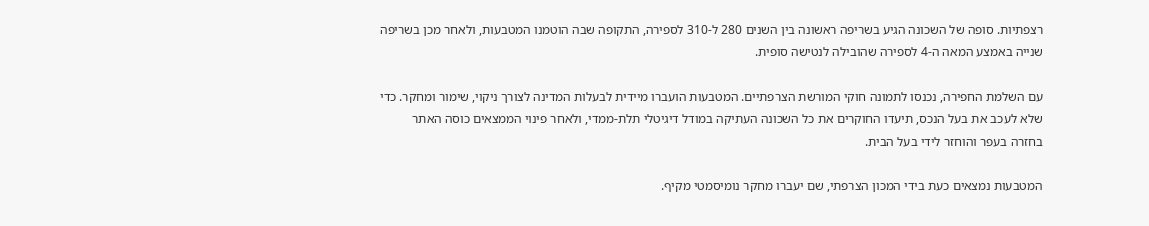רצפתיות. סופה של השכונה הגיע בשריפה ראשונה בין השנים 280 ל-310 לספירה, התקופה שבה הוטמנו המטבעות, ולאחר מכן בשריפה שנייה באמצע המאה ה-4 לספירה שהובילה לנטישה סופית.

עם השלמת החפירה, נכנסו לתמונה חוקי המורשת הצרפתיים. המטבעות הועברו מיידית לבעלות המדינה לצורך ניקוי, שימור ומחקר. כדי שלא לעכב את בעל הנכס, תיעדו החוקרים את כל השכונה העתיקה במודל דיגיטלי תלת-ממדי, ולאחר פינוי הממצאים כוסה האתר בחזרה בעפר והוחזר לידי בעל הבית.

המטבעות נמצאים כעת בידי המכון הצרפתי, שם יעברו מחקר נומיסמטי מקיף.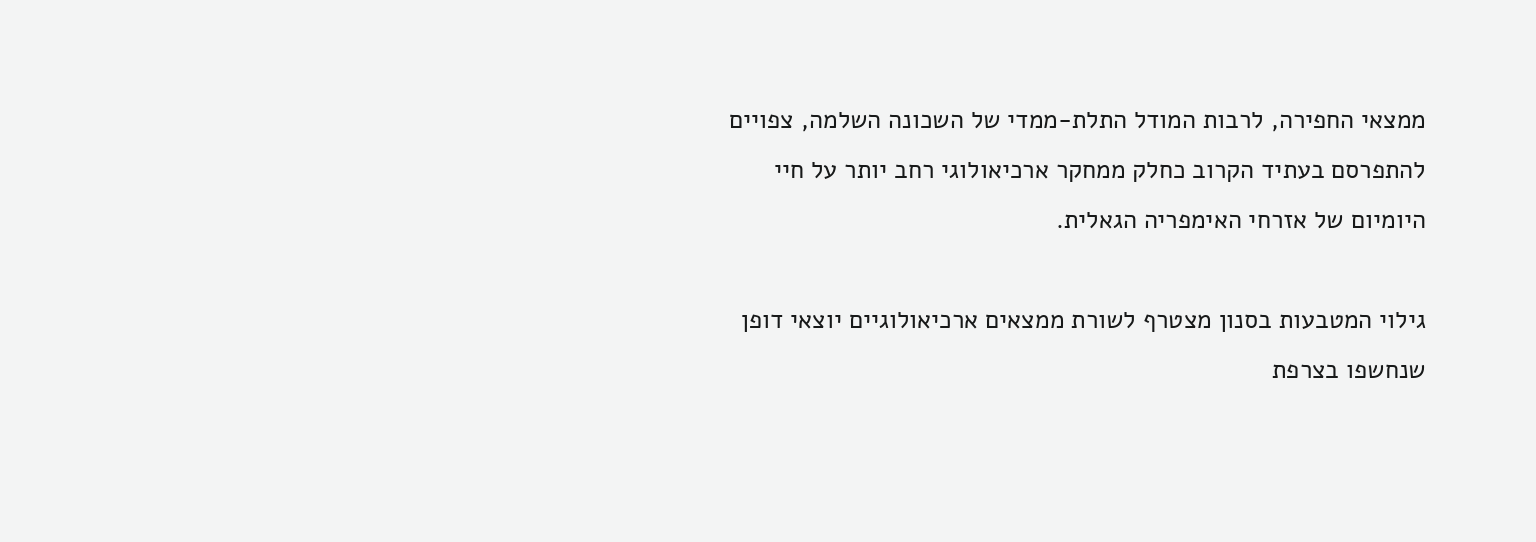ממצאי החפירה, לרבות המודל התלת-ממדי של השכונה השלמה, צפויים להתפרסם בעתיד הקרוב כחלק ממחקר ארכיאולוגי רחב יותר על חיי היומיום של אזרחי האימפריה הגאלית.

גילוי המטבעות בסנון מצטרף לשורת ממצאים ארכיאולוגיים יוצאי דופן שנחשפו בצרפת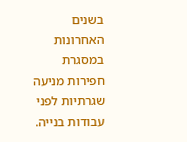בשנים האחרונות במסגרת חפירות מניעה שגרתיות לפני עבודות בנייה.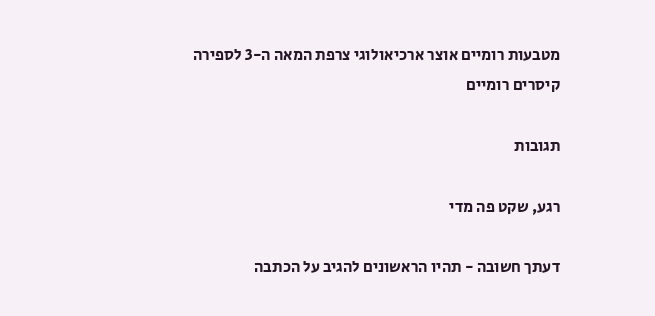מטבעות רומיים אוצר ארכיאולוגי צרפת המאה ה-3 לספירה קיסרים רומיים

תגובות

רגע, שקט פה מדי

דעתך חשובה - תהיו הראשונים להגיב על הכתבה